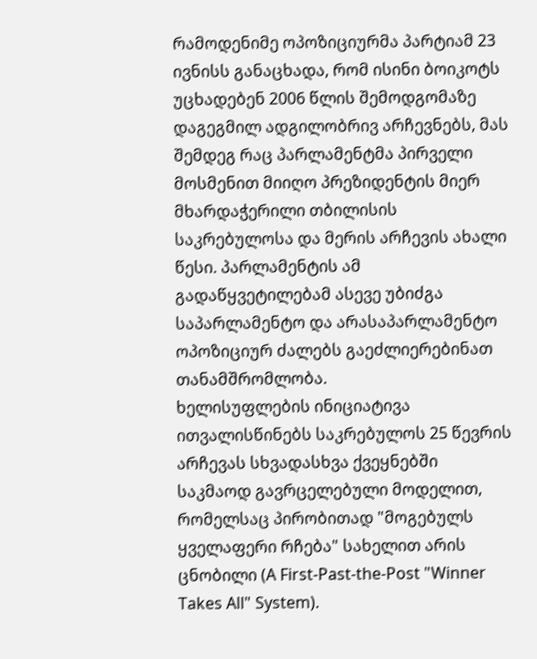რამოდენიმე ოპოზიციურმა პარტიამ 23 ივნისს განაცხადა, რომ ისინი ბოიკოტს უცხადებენ 2006 წლის შემოდგომაზე დაგეგმილ ადგილობრივ არჩევნებს, მას შემდეგ რაც პარლამენტმა პირველი მოსმენით მიიღო პრეზიდენტის მიერ მხარდაჭერილი თბილისის საკრებულოსა და მერის არჩევის ახალი წესი. პარლამენტის ამ გადაწყვეტილებამ ასევე უბიძგა საპარლამენტო და არასაპარლამენტო ოპოზიციურ ძალებს გაეძლიერებინათ თანამშრომლობა.
ხელისუფლების ინიციატივა ითვალისწინებს საკრებულოს 25 წევრის არჩევას სხვადასხვა ქვეყნებში საკმაოდ გავრცელებული მოდელით, რომელსაც პირობითად "მოგებულს ყველაფერი რჩება" სახელით არის ცნობილი (A First-Past-the-Post "Winner Takes All" System).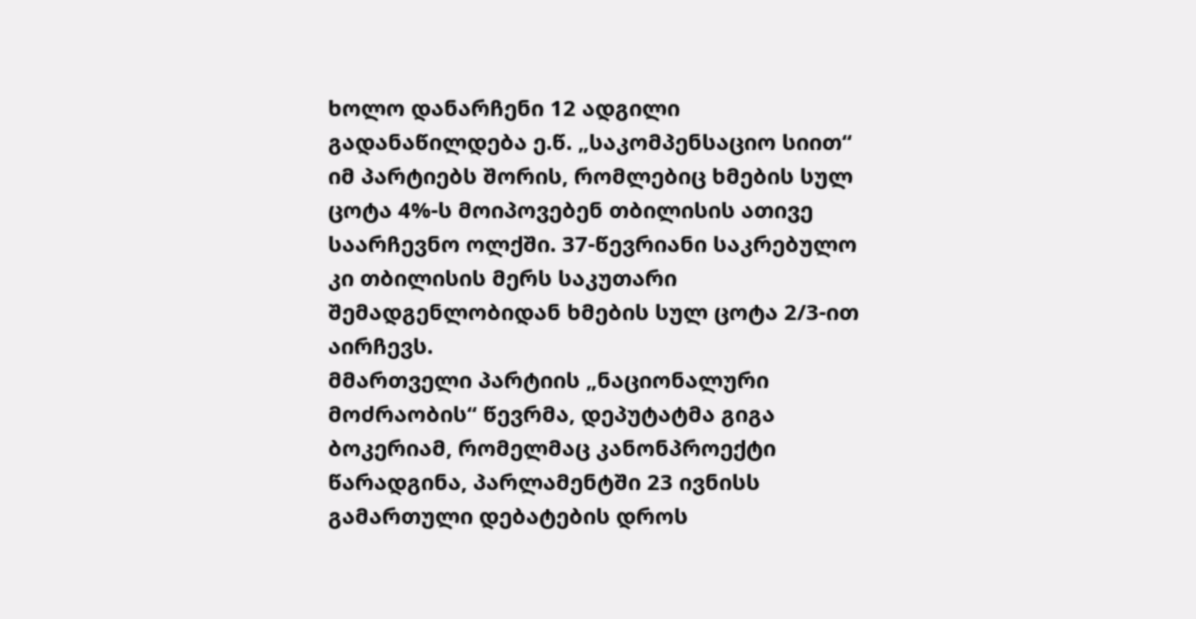ხოლო დანარჩენი 12 ადგილი გადანაწილდება ე.წ. „საკომპენსაციო სიით“ იმ პარტიებს შორის, რომლებიც ხმების სულ ცოტა 4%-ს მოიპოვებენ თბილისის ათივე საარჩევნო ოლქში. 37-წევრიანი საკრებულო კი თბილისის მერს საკუთარი შემადგენლობიდან ხმების სულ ცოტა 2/3-ით აირჩევს.
მმართველი პარტიის „ნაციონალური მოძრაობის“ წევრმა, დეპუტატმა გიგა ბოკერიამ, რომელმაც კანონპროექტი წარადგინა, პარლამენტში 23 ივნისს გამართული დებატების დროს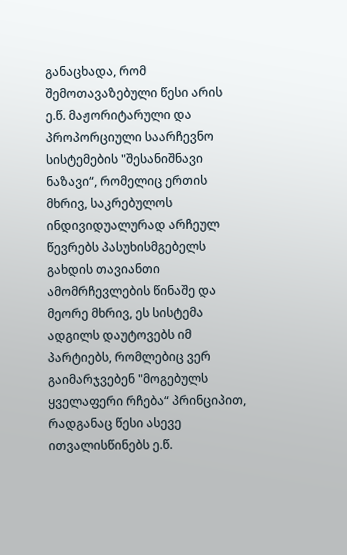განაცხადა, რომ შემოთავაზებული წესი არის ე.წ. მაჟორიტარული და პროპორციული საარჩევნო სისტემების "შესანიშნავი ნაზავი“, რომელიც ერთის მხრივ, საკრებულოს ინდივიდუალურად არჩეულ წევრებს პასუხისმგებელს გახდის თავიანთი ამომრჩევლების წინაშე და მეორე მხრივ, ეს სისტემა ადგილს დაუტოვებს იმ პარტიებს, რომლებიც ვერ გაიმარჯვებენ "მოგებულს ყველაფერი რჩება“ პრინციპით, რადგანაც წესი ასევე ითვალისწინებს ე.წ.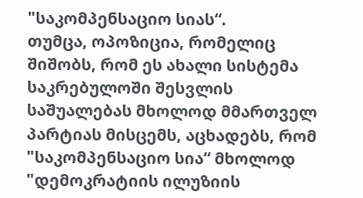"საკომპენსაციო სიას“.
თუმცა, ოპოზიცია, რომელიც შიშობს, რომ ეს ახალი სისტემა საკრებულოში შესვლის საშუალებას მხოლოდ მმართველ პარტიას მისცემს, აცხადებს, რომ "საკომპენსაციო სია“ მხოლოდ "დემოკრატიის ილუზიის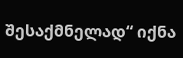შესაქმნელად“ იქნა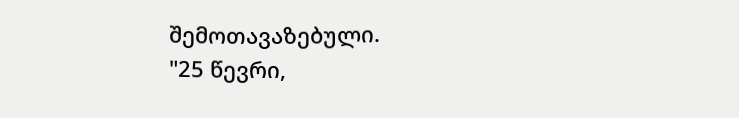შემოთავაზებული.
"25 წევრი,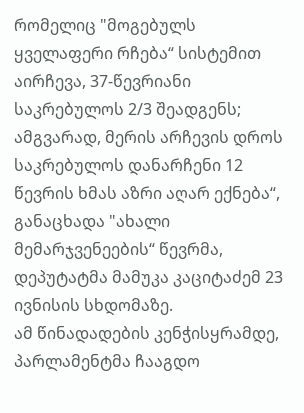რომელიც "მოგებულს ყველაფერი რჩება“ სისტემით აირჩევა, 37-წევრიანი საკრებულოს 2/3 შეადგენს; ამგვარად, მერის არჩევის დროს საკრებულოს დანარჩენი 12 წევრის ხმას აზრი აღარ ექნება“, განაცხადა "ახალი მემარჯვენეების“ წევრმა, დეპუტატმა მამუკა კაციტაძემ 23 ივნისის სხდომაზე.
ამ წინადადების კენჭისყრამდე, პარლამენტმა ჩააგდო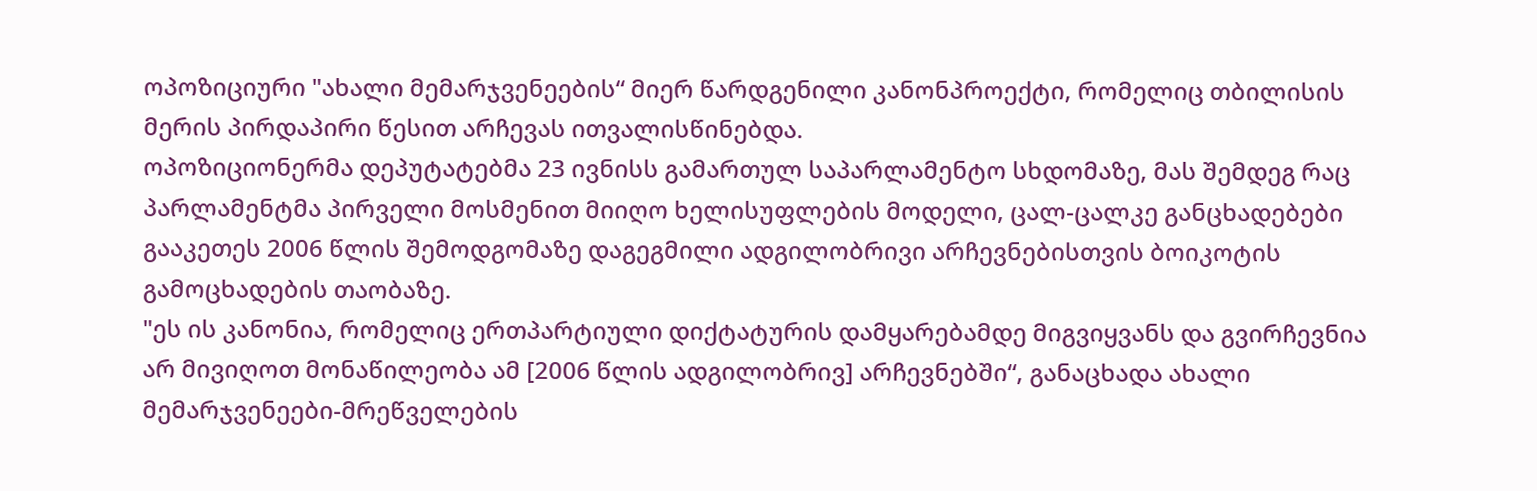ოპოზიციური "ახალი მემარჯვენეების“ მიერ წარდგენილი კანონპროექტი, რომელიც თბილისის მერის პირდაპირი წესით არჩევას ითვალისწინებდა.
ოპოზიციონერმა დეპუტატებმა 23 ივნისს გამართულ საპარლამენტო სხდომაზე, მას შემდეგ რაც პარლამენტმა პირველი მოსმენით მიიღო ხელისუფლების მოდელი, ცალ-ცალკე განცხადებები გააკეთეს 2006 წლის შემოდგომაზე დაგეგმილი ადგილობრივი არჩევნებისთვის ბოიკოტის გამოცხადების თაობაზე.
"ეს ის კანონია, რომელიც ერთპარტიული დიქტატურის დამყარებამდე მიგვიყვანს და გვირჩევნია არ მივიღოთ მონაწილეობა ამ [2006 წლის ადგილობრივ] არჩევნებში“, განაცხადა ახალი მემარჯვენეები-მრეწველების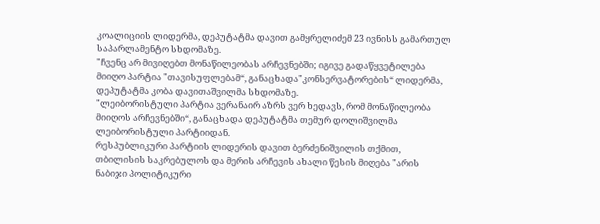კოალიციის ლიდერმა, დეპუტატმა დავით გამყრელიძემ 23 ივნისს გამართულ საპარლამენტო სხდომაზე.
"ჩვენც არ მივიღებთ მონაწილეობას არჩევნებში; იგივე გადაწყვეტილება მიიღო პარტია "თავისუფლებამ“, განაცხადა"კონსერვატორების“ ლიდერმა, დეპუტატმა კობა დავითაშვილმა სხდომაზე.
"ლეიბორისტული პარტია ვერანაირ აზრს ვერ ხედავს, რომ მონაწილეობა მიიღოს არჩევნებში“, განაცხადა დეპუტატმა თემურ დოლიშვილმა ლეიბორისტული პარტიიდან.
რესპუბლიკური პარტიის ლიდერის დავით ბერძენიშვილის თქმით, თბილისის საკრებულოს და მერის არჩევის ახალი წესის მიღება "არის ნაბიჯი პოლიტიკური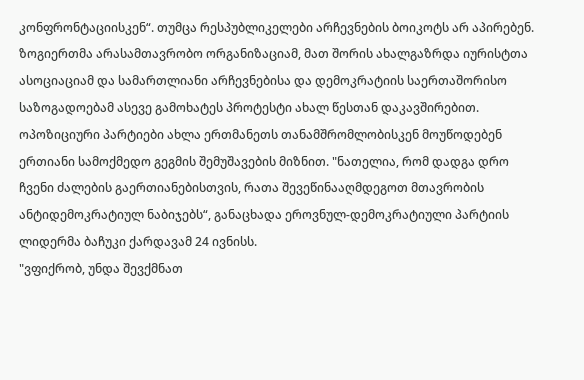კონფრონტაციისკენ“. თუმცა რესპუბლიკელები არჩევნების ბოიკოტს არ აპირებენ.
ზოგიერთმა არასამთავრობო ორგანიზაციამ, მათ შორის ახალგაზრდა იურისტთა ასოციაციამ და სამართლიანი არჩევნებისა და დემოკრატიის საერთაშორისო საზოგადოებამ ასევე გამოხატეს პროტესტი ახალ წესთან დაკავშირებით.
ოპოზიციური პარტიები ახლა ერთმანეთს თანამშრომლობისკენ მოუწოდებენ ერთიანი სამოქმედო გეგმის შემუშავების მიზნით. "ნათელია, რომ დადგა დრო ჩვენი ძალების გაერთიანებისთვის, რათა შევეწინააღმდეგოთ მთავრობის ანტიდემოკრატიულ ნაბიჯებს“, განაცხადა ეროვნულ-დემოკრატიული პარტიის ლიდერმა ბაჩუკი ქარდავამ 24 ივნისს.
"ვფიქრობ, უნდა შევქმნათ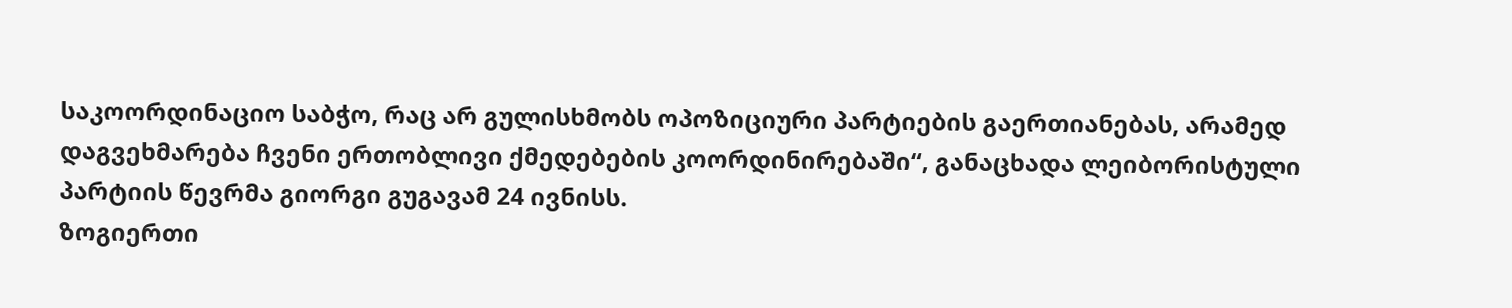საკოორდინაციო საბჭო, რაც არ გულისხმობს ოპოზიციური პარტიების გაერთიანებას, არამედ დაგვეხმარება ჩვენი ერთობლივი ქმედებების კოორდინირებაში“, განაცხადა ლეიბორისტული პარტიის წევრმა გიორგი გუგავამ 24 ივნისს.
ზოგიერთი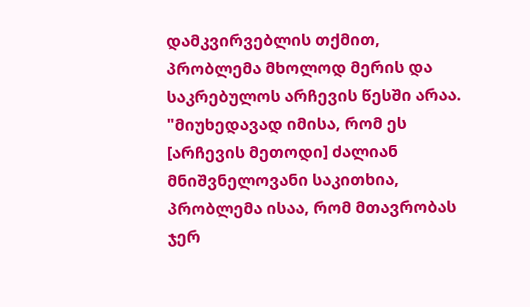დამკვირვებლის თქმით, პრობლემა მხოლოდ მერის და საკრებულოს არჩევის წესში არაა. "მიუხედავად იმისა, რომ ეს [არჩევის მეთოდი] ძალიან მნიშვნელოვანი საკითხია, პრობლემა ისაა, რომ მთავრობას ჯერ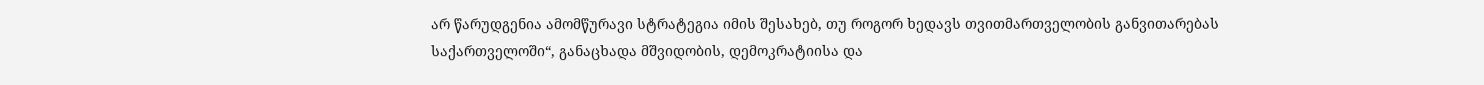არ წარუდგენია ამომწურავი სტრატეგია იმის შესახებ, თუ როგორ ხედავს თვითმართველობის განვითარებას საქართველოში“, განაცხადა მშვიდობის, დემოკრატიისა და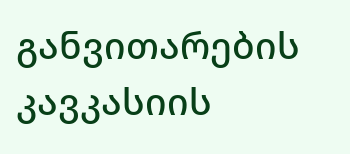განვითარების კავკასიის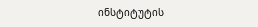ინსტიტუტის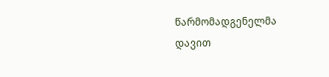წარმომადგენელმა დავით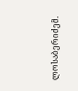ლოსაბერიძემ.